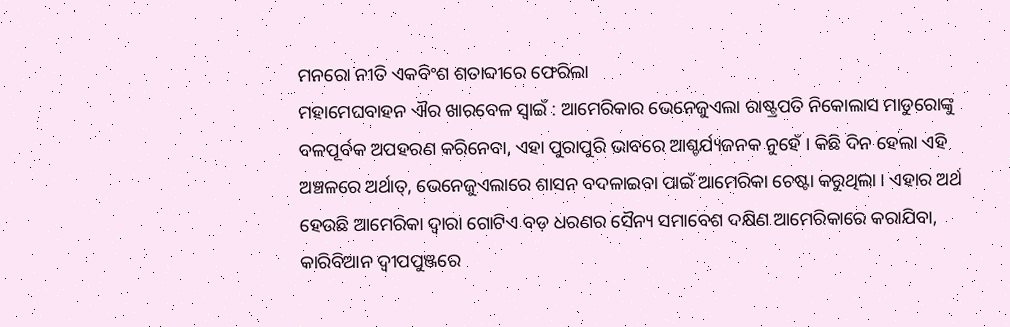ମନରୋ ନୀତି ଏକବିଂଶ ଶତାବ୍ଦୀରେ ଫେରିଲା
ମହାମେଘବାହନ ଐର ଖାରବେଳ ସ୍ୱାଇଁ : ଆମେରିକାର ଭେନେଜୁଏଲା ରାଷ୍ଟ୍ରପତି ନିକୋଲାସ ମାଡୁରୋଙ୍କୁ ବଳପୂର୍ବକ ଅପହରଣ କରିନେବା, ଏହା ପୁରାପୁରି ଭାବରେ ଆଶ୍ଚର୍ଯ୍ୟଜନକ ନୁହେଁ । କିଛି ଦିନ ହେଲା ଏହି ଅଞ୍ଚଳରେ ଅର୍ଥାତ୍, ଭେନେଜୁଏଲାରେ ଶାସନ ବଦଳାଇବା ପାଇଁ ଆମେରିକା ଚେଷ୍ଟା କରୁଥିଲା । ଏହାର ଅର୍ଥ ହେଉଛି ଆମେରିକା ଦ୍ୱାରା ଗୋଟିଏ ବଡ଼ ଧରଣର ସୈନ୍ୟ ସମାବେଶ ଦକ୍ଷିଣ ଆମେରିକାରେ କରାଯିବା, କାରିବିଆନ ଦ୍ୱୀପପୁଞ୍ଜରେ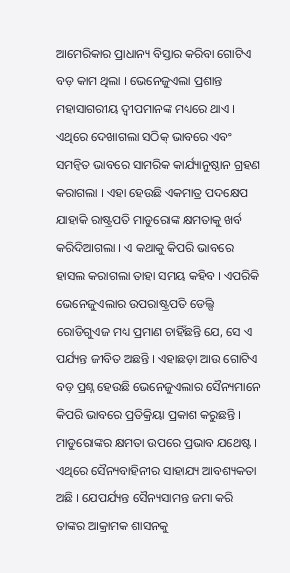ଆମେରିକାର ପ୍ରାଧାନ୍ୟ ବିସ୍ତାର କରିବା ଗୋଟିଏ ବଡ଼ କାମ ଥିଲା । ଭେନେଜୁଏଲା ପ୍ରଶାନ୍ତ ମହାସାଗରୀୟ ଦ୍ୱୀପମାନଙ୍କ ମଧ୍ୟରେ ଥାଏ । ଏଥିରେ ଦେଖାଗଲା ସଠିକ୍ ଭାବରେ ଏବଂ ସମନ୍ୱିତ ଭାବରେ ସାମରିକ କାର୍ଯ୍ୟାନୁଷ୍ଠାନ ଗ୍ରହଣ କରାଗଲା । ଏହା ହେଉଛି ଏକମାତ୍ର ପଦକ୍ଷେପ ଯାହାକି ରାଷ୍ଟ୍ରପତି ମାଡୁରୋଙ୍କ କ୍ଷମତାକୁ ଖର୍ବ କରିଦିଆଗଲା । ଏ କଥାକୁ କିପରି ଭାବରେ ହାସଲ କରାଗଲା ତାହା ସମୟ କହିବ । ଏପରିକି ଭେନେଜୁଏଲାର ଉପରାଷ୍ଟ୍ରପତି ଡେଲ୍ସି ରୋଡିଗୁଏଜ ମଧ୍ୟ ପ୍ରମାଣ ଚାହିଁଛନ୍ତି ଯେ, ସେ ଏ ପର୍ଯ୍ୟନ୍ତ ଜୀବିତ ଅଛନ୍ତି । ଏହାଛଡ଼ା ଆଉ ଗୋଟିଏ ବଡ଼ ପ୍ରଶ୍ନ ହେଉଛି ଭେନେଜୁଏଲାର ସୈନ୍ୟମାନେ କିପରି ଭାବରେ ପ୍ରତିକ୍ରିୟା ପ୍ରକାଶ କରୁଛନ୍ତି । ମାଡୁରୋଙ୍କର କ୍ଷମତା ଉପରେ ପ୍ରଭାବ ଯଥେଷ୍ଟ । ଏଥିରେ ସୈନ୍ୟବାହିନୀର ସାହାଯ୍ୟ ଆବଶ୍ୟକତା ଅଛି । ଯେପର୍ଯ୍ୟନ୍ତ ସୈନ୍ୟସାମନ୍ତ ଜମା କରି ତାଙ୍କର ଆକ୍ରାମକ ଶାସନକୁ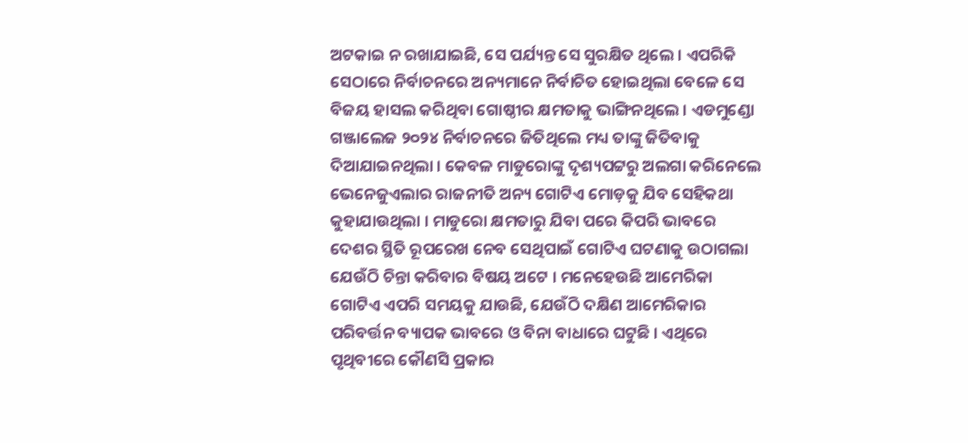ଅଟକାଇ ନ ରଖାଯାଇଛି, ସେ ପର୍ଯ୍ୟନ୍ତ ସେ ସୁରକ୍ଷିତ ଥିଲେ । ଏପରିକି ସେଠାରେ ନିର୍ବାଚନରେ ଅନ୍ୟମାନେ ନିର୍ବାଚିତ ହୋଇଥିଲା ବେଳେ ସେ ବିଜୟ ହାସଲ କରିଥିବା ଗୋଷ୍ଠୀର କ୍ଷମତାକୁ ଭାଙ୍ଗିନଥିଲେ । ଏଡମୁଣ୍ଡୋ ଗଞ୍ଜାଲେଜ ୨୦୨୪ ନିର୍ବାଚନରେ ଜିତିଥିଲେ ମଧ୍ୟ ତାଙ୍କୁ ଜିତିବାକୁ ଦିଆଯାଇନଥିଲା । କେବଳ ମାଡୁରୋଙ୍କୁ ଦୃଶ୍ୟପଟ୍ଟରୁ ଅଲଗା କରିନେଲେ ଭେନେଜୁଏଲାର ରାଜନୀତି ଅନ୍ୟ ଗୋଟିଏ ମୋଡ଼କୁ ଯିବ ସେହିକଥା କୁହାଯାଉଥିଲା । ମାଡୁରୋ କ୍ଷମତାରୁ ଯିବା ପରେ କିପରି ଭାବରେ ଦେଶର ସ୍ଥିତି ରୂପରେଖ ନେବ ସେଥିପାଇଁ ଗୋଟିଏ ଘଟଣାକୁ ଉଠାଗଲା ଯେଉଁଠି ଚିନ୍ତା କରିବାର ବିଷୟ ଅଟେ । ମନେହେଉଛି ଆମେରିକା ଗୋଟିଏ ଏପରି ସମୟକୁ ଯାଉଛି, ଯେଉଁଠି ଦକ୍ଷିଣ ଆମେରିକାର ପରିବର୍ତ୍ତନ ବ୍ୟାପକ ଭାବରେ ଓ ବିନା ବାଧାରେ ଘଟୁଛି । ଏଥିରେ ପୃଥିବୀରେ କୌଣସି ପ୍ରକାର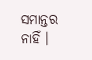ସମାନ୍ତର ନାହିଁ ।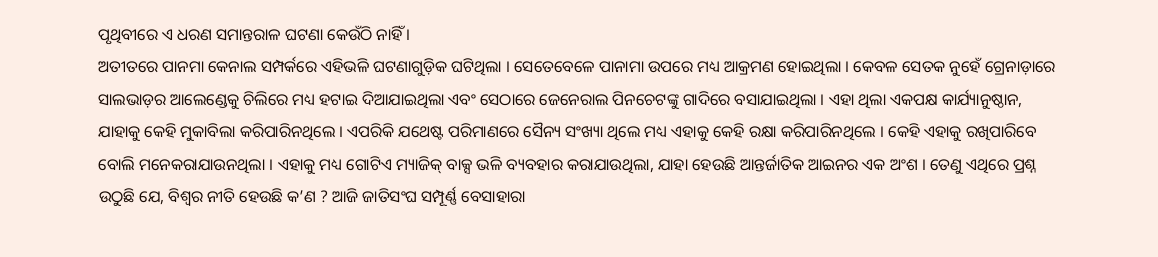ପୃଥିବୀରେ ଏ ଧରଣ ସମାନ୍ତରାଳ ଘଟଣା କେଉଁଠି ନାହିଁ ।
ଅତୀତରେ ପାନମା କେନାଲ ସମ୍ପର୍କରେ ଏହିଭଳି ଘଟଣାଗୁଡ଼ିକ ଘଟିଥିଲା । ସେତେବେଳେ ପାନାମା ଉପରେ ମଧ୍ୟ ଆକ୍ରମଣ ହୋଇଥିଲା । କେବଳ ସେତକ ନୁହେଁ ଗ୍ରେନାଡ଼ାରେ ସାଲଭାଡ଼ର ଆଲେଣ୍ଡେକୁ ଚିଲିରେ ମଧ୍ୟ ହଟାଇ ଦିଆଯାଇଥିଲା ଏବଂ ସେଠାରେ ଜେନେରାଲ ପିନଚେଟଙ୍କୁ ଗାଦିରେ ବସାଯାଇଥିଲା । ଏହା ଥିଲା ଏକପକ୍ଷ କାର୍ଯ୍ୟାନୁଷ୍ଠାନ, ଯାହାକୁ କେହି ମୁକାବିଲା କରିପାରିନଥିଲେ । ଏପରିକି ଯଥେଷ୍ଟ ପରିମାଣରେ ସୈନ୍ୟ ସଂଖ୍ୟା ଥିଲେ ମଧ୍ୟ ଏହାକୁ କେହି ରକ୍ଷା କରିପାରିନଥିଲେ । କେହି ଏହାକୁ ରଖିପାରିବେ ବୋଲି ମନେକରାଯାଉନଥିଲା । ଏହାକୁ ମଧ୍ୟ ଗୋଟିଏ ମ୍ୟାଜିକ୍ ବାକ୍ସ ଭଳି ବ୍ୟବହାର କରାଯାଉଥିଲା, ଯାହା ହେଉଛି ଆନ୍ତର୍ଜାତିକ ଆଇନର ଏକ ଅଂଶ । ତେଣୁ ଏଥିରେ ପ୍ରଶ୍ନ ଉଠୁଛି ଯେ, ବିଶ୍ୱର ନୀତି ହେଉଛି କ’ଣ ? ଆଜି ଜାତିସଂଘ ସମ୍ପୂର୍ଣ୍ଣ ବେସାହାରା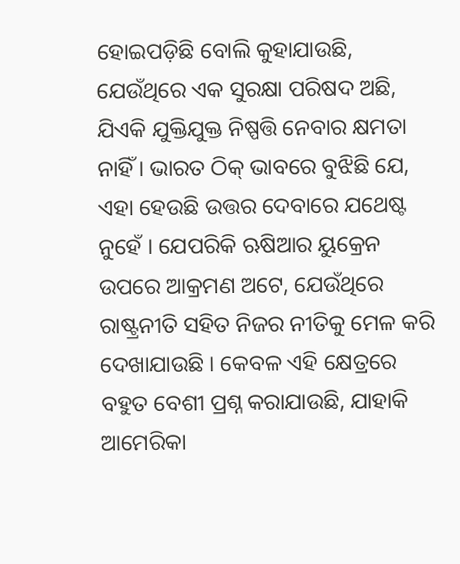ହୋଇପଡ଼ିଛି ବୋଲି କୁହାଯାଉଛି, ଯେଉଁଥିରେ ଏକ ସୁରକ୍ଷା ପରିଷଦ ଅଛି, ଯିଏକି ଯୁକ୍ତିଯୁକ୍ତ ନିଷ୍ପତ୍ତି ନେବାର କ୍ଷମତା ନାହିଁ । ଭାରତ ଠିକ୍ ଭାବରେ ବୁଝିଛି ଯେ, ଏହା ହେଉଛି ଉତ୍ତର ଦେବାରେ ଯଥେଷ୍ଟ ନୁହେଁ । ଯେପରିକି ଋଷିଆର ୟୁକ୍ରେନ ଉପରେ ଆକ୍ରମଣ ଅଟେ, ଯେଉଁଥିରେ ରାଷ୍ଟ୍ରନୀତି ସହିତ ନିଜର ନୀତିକୁ ମେଳ କରି ଦେଖାଯାଉଛି । କେବଳ ଏହି କ୍ଷେତ୍ରରେ ବହୁତ ବେଶୀ ପ୍ରଶ୍ନ କରାଯାଉଛି, ଯାହାକି ଆମେରିକା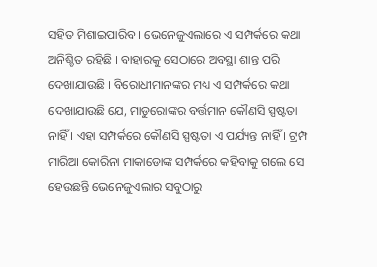ସହିତ ମିଶାଇପାରିବ । ଭେନେଜୁଏଲାରେ ଏ ସମ୍ପର୍କରେ କଥା ଅନିଶ୍ଚିତ ରହିଛି । ବାହାରକୁ ସେଠାରେ ଅବସ୍ଥା ଶାନ୍ତ ପରି ଦେଖାଯାଉଛି । ବିରୋଧୀମାନଙ୍କର ମଧ୍ୟ ଏ ସମ୍ପର୍କରେ କଥା ଦେଖାଯାଉଛି ଯେ, ମାଡୁରୋଙ୍କର ବର୍ତ୍ତମାନ କୌଣସି ସ୍ପଷ୍ଟତା ନାହିଁ । ଏହା ସମ୍ପର୍କରେ କୌଣସି ସ୍ପଷ୍ଟତା ଏ ପର୍ଯ୍ୟନ୍ତ ନାହିଁ । ଟ୍ରମ୍ପ ମାରିଆ କୋରିନା ମାକାଡୋଙ୍କ ସମ୍ପର୍କରେ କହିବାକୁ ଗଲେ ସେ ହେଉଛନ୍ତି ଭେନେଜୁଏଲାର ସବୁଠାରୁ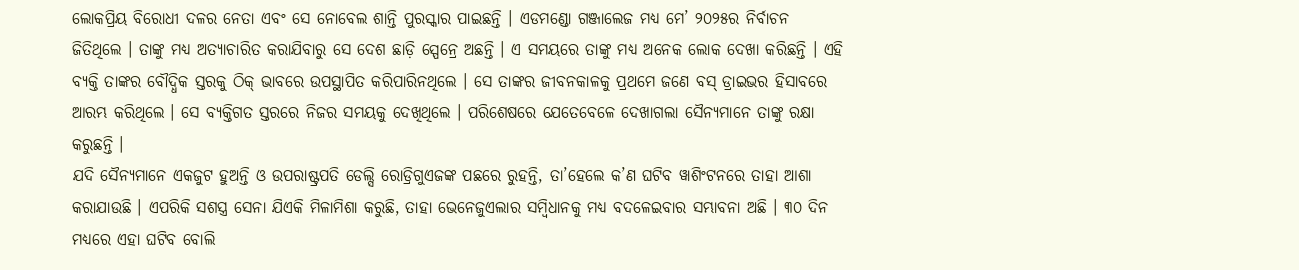ଲୋକପ୍ରିୟ ବିରୋଧୀ ଦଳର ନେତା ଏବଂ ସେ ନୋବେଲ ଶାନ୍ତି ପୁରସ୍କାର ପାଇଛନ୍ତି । ଏଡମଣ୍ଡୋ ଗଞ୍ଜାଲେଜ ମଧ୍ୟ ମେ’ ୨୦୨୫ର ନିର୍ବାଚନ ଜିତିଥିଲେ । ତାଙ୍କୁ ମଧ୍ୟ ଅତ୍ୟାଚାରିତ କରାଯିବାରୁ ସେ ଦେଶ ଛାଡ଼ି ସ୍ପେନ୍ରେ ଅଛନ୍ତି । ଏ ସମୟରେ ତାଙ୍କୁ ମଧ୍ୟ ଅନେକ ଲୋକ ଦେଖା କରିଛନ୍ତି । ଏହି ବ୍ୟକ୍ତି ତାଙ୍କର ବୌଦ୍ଧିକ ସ୍ତରକୁ ଠିକ୍ ଭାବରେ ଉପସ୍ଥାପିତ କରିପାରିନଥିଲେ । ସେ ତାଙ୍କର ଜୀବନକାଳକୁ ପ୍ରଥମେ ଜଣେ ବସ୍ ଡ୍ରାଇଭର ହିସାବରେ ଆରମ୍ଭ କରିଥିଲେ । ସେ ବ୍ୟକ୍ତିଗତ ସ୍ତରରେ ନିଜର ସମୟକୁ ଦେଖିଥିଲେ । ପରିଶେଷରେ ଯେତେବେଳେ ଦେଖାଗଲା ସୈନ୍ୟମାନେ ତାଙ୍କୁ ରକ୍ଷା କରୁଛନ୍ତି ।
ଯଦି ସୈନ୍ୟମାନେ ଏକଜୁଟ ହୁଅନ୍ତି ଓ ଉପରାଷ୍ଟ୍ରପତି ଡେଲ୍ସି ରୋଡ୍ରିଗୁଏଜଙ୍କ ପଛରେ ରୁହନ୍ତି, ତା’ହେଲେ କ’ଣ ଘଟିବ ୱାଶିଂଟନରେ ତାହା ଆଶା କରାଯାଉଛି । ଏପରିକି ସଶସ୍ତ୍ର ସେନା ଯିଏକି ମିଳାମିଶା କରୁଛି, ତାହା ଭେନେଜୁଏଲାର ସମ୍ବିଧାନକୁ ମଧ୍ୟ ବଦଳେଇବାର ସମ୍ଭାବନା ଅଛି । ୩୦ ଦିନ ମଧ୍ୟରେ ଏହା ଘଟିବ ବୋଲି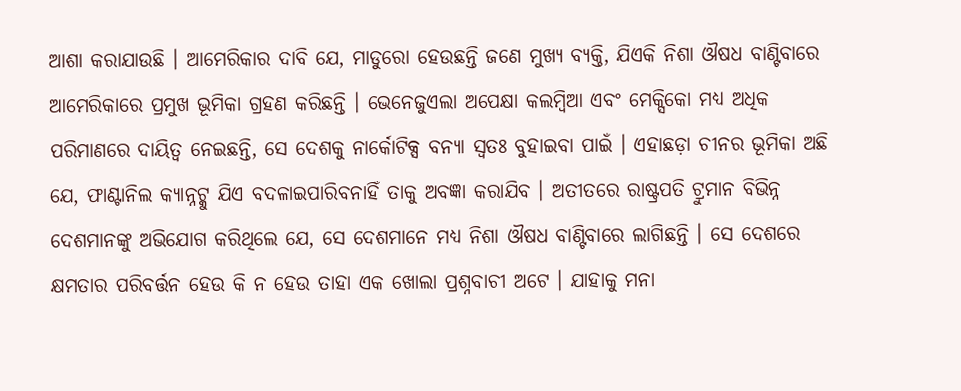ଆଶା କରାଯାଉଛି । ଆମେରିକାର ଦାବି ଯେ, ମାଡୁରୋ ହେଉଛନ୍ତି ଜଣେ ମୁଖ୍ୟ ବ୍ୟକ୍ତି, ଯିଏକି ନିଶା ଔଷଧ ବାଣ୍ଟିବାରେ ଆମେରିକାରେ ପ୍ରମୁଖ ଭୂମିକା ଗ୍ରହଣ କରିଛନ୍ତି । ଭେନେଜୁଏଲା ଅପେକ୍ଷା କଲମ୍ବିଆ ଏବଂ ମେକ୍ସିକୋ ମଧ୍ୟ ଅଧିକ ପରିମାଣରେ ଦାୟିତ୍ୱ ନେଇଛନ୍ତି, ସେ ଦେଶକୁ ନାର୍କୋଟିକ୍ସ ବନ୍ୟା ସ୍ୱତଃ ବୁହାଇବା ପାଇଁ । ଏହାଛଡ଼ା ଚୀନର ଭୂମିକା ଅଛି ଯେ, ଫାଣ୍ଟାନିଲ କ୍ୟାନ୍ନଟ୍କୁ ଯିଏ ବଦଳାଇପାରିବନାହିଁ ତାକୁ ଅବଜ୍ଞା କରାଯିବ । ଅତୀତରେ ରାଷ୍ଟ୍ରପତି ଟ୍ରୁମାନ ବିଭିନ୍ନ ଦେଶମାନଙ୍କୁ ଅଭିଯୋଗ କରିଥିଲେ ଯେ, ସେ ଦେଶମାନେ ମଧ୍ୟ ନିଶା ଔଷଧ ବାଣ୍ଟିବାରେ ଲାଗିଛନ୍ତି । ସେ ଦେଶରେ କ୍ଷମତାର ପରିବର୍ତ୍ତନ ହେଉ କି ନ ହେଉ ତାହା ଏକ ଖୋଲା ପ୍ରଶ୍ନବାଚୀ ଅଟେ । ଯାହାକୁ ମନା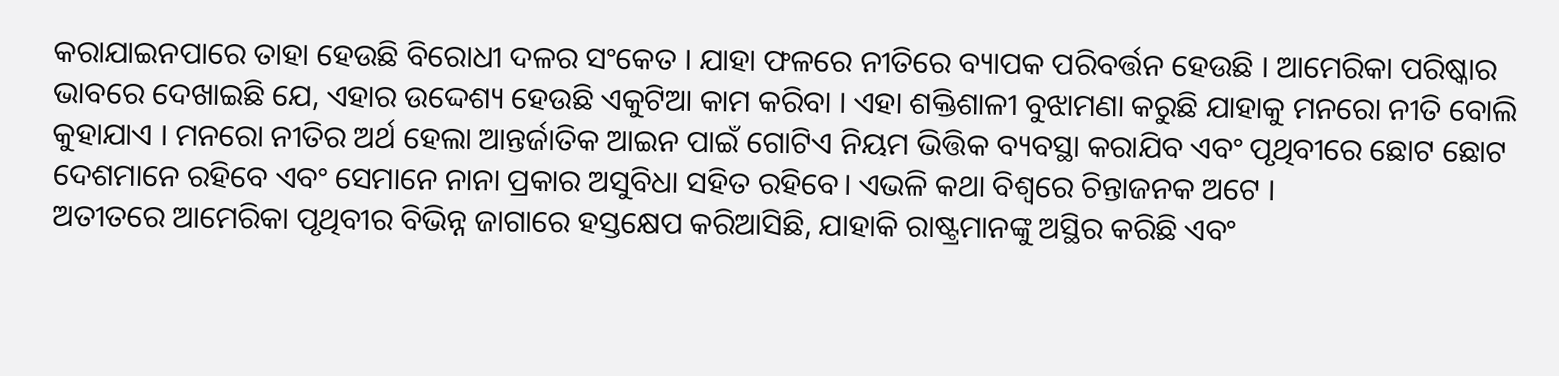କରାଯାଇନପାରେ ତାହା ହେଉଛି ବିରୋଧୀ ଦଳର ସଂକେତ । ଯାହା ଫଳରେ ନୀତିରେ ବ୍ୟାପକ ପରିବର୍ତ୍ତନ ହେଉଛି । ଆମେରିକା ପରିଷ୍କାର ଭାବରେ ଦେଖାଇଛି ଯେ, ଏହାର ଉଦ୍ଦେଶ୍ୟ ହେଉଛି ଏକୁଟିଆ କାମ କରିବା । ଏହା ଶକ୍ତିଶାଳୀ ବୁଝାମଣା କରୁଛି ଯାହାକୁ ମନରୋ ନୀତି ବୋଲି କୁହାଯାଏ । ମନରୋ ନୀତିର ଅର୍ଥ ହେଲା ଆନ୍ତର୍ଜାତିକ ଆଇନ ପାଇଁ ଗୋଟିଏ ନିୟମ ଭିତ୍ତିକ ବ୍ୟବସ୍ଥା କରାଯିବ ଏବଂ ପୃଥିବୀରେ ଛୋଟ ଛୋଟ ଦେଶମାନେ ରହିବେ ଏବଂ ସେମାନେ ନାନା ପ୍ରକାର ଅସୁବିଧା ସହିତ ରହିବେ। ଏଭଳି କଥା ବିଶ୍ୱରେ ଚିନ୍ତାଜନକ ଅଟେ ।
ଅତୀତରେ ଆମେରିକା ପୃଥିବୀର ବିଭିନ୍ନ ଜାଗାରେ ହସ୍ତକ୍ଷେପ କରିଆସିଛି, ଯାହାକି ରାଷ୍ଟ୍ରମାନଙ୍କୁ ଅସ୍ଥିର କରିଛି ଏବଂ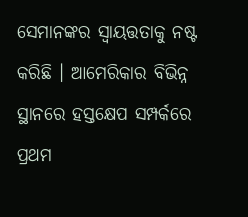ସେମାନଙ୍କର ସ୍ୱାୟତ୍ତତାକୁ ନଷ୍ଟ କରିଛି । ଆମେରିକାର ବିଭିନ୍ନ ସ୍ଥାନରେ ହସ୍ତକ୍ଷେପ ସମ୍ପର୍କରେ ପ୍ରଥମ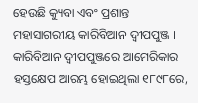ହେଉଛି କ୍ୟୁବା ଏବଂ ପ୍ରଶାନ୍ତ ମହାସାଗରୀୟ କାରିବିଆନ ଦ୍ୱୀପପୁଞ୍ଜ । କାରିବିଆନ ଦ୍ୱୀପପୁଞ୍ଜରେ ଆମେରିକାର ହସ୍ତକ୍ଷେପ ଆରମ୍ଭ ହୋଇଥିଲା ୧୮୯୮ରେ,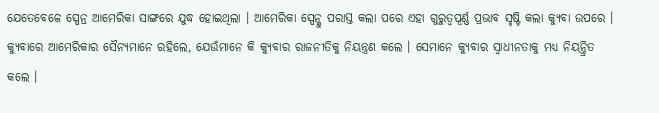ଯେତେବେଳେ ସ୍ପେନ୍ର ଆମେରିକା ସାଙ୍ଗରେ ଯୁଦ୍ଧ ହୋଇଥିଲା । ଆମେରିକା ସ୍ପେନ୍କୁ ପରାସ୍ତ କଲା ପରେ ଏହା ଗୁରୁତ୍ୱପୂର୍ଣ୍ଣ ପ୍ରଭାବ ସୃଷ୍ଟି କଲା କ୍ୟୁବା ଉପରେ । କ୍ୟୁବାରେ ଆମେରିକାର ସୈନ୍ୟମାନେ ରହିଲେ, ଯେଉଁମାନେ କି କ୍ୟୁବାର ରାଜନୀତିକୁ ନିୟନ୍ତ୍ରଣ କଲେ । ସେମାନେ କ୍ୟୁବାର ସ୍ୱାଧୀନତାକୁ ମଧ୍ୟ ନିୟନ୍ତ୍ରିତ କଲେ ।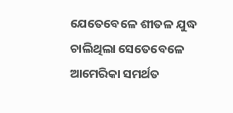ଯେତେବେଳେ ଶୀତଳ ଯୁଦ୍ଧ ଚାଲିଥିଲା ସେତେବେଳେ ଆମେରିକା ସମର୍ଥତ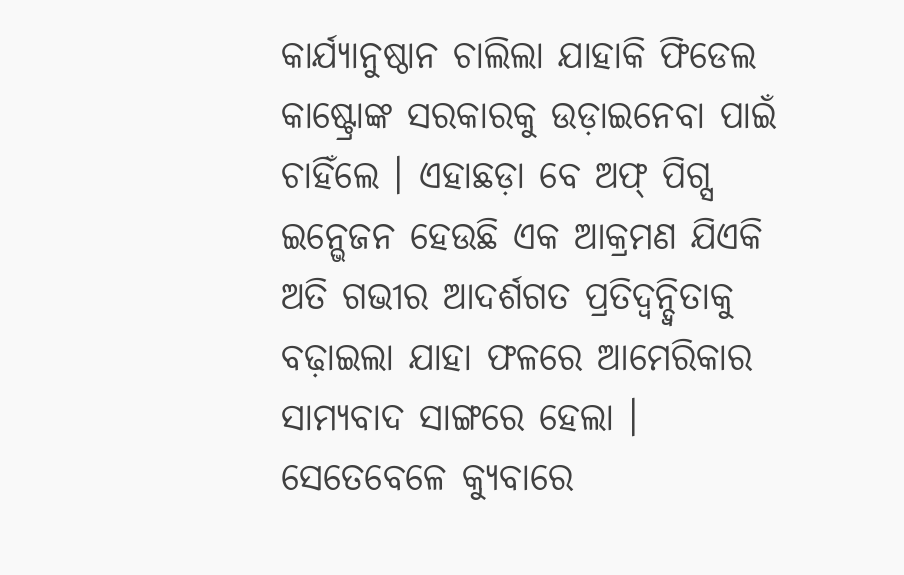କାର୍ଯ୍ୟାନୁଷ୍ଠାନ ଚାଲିଲା ଯାହାକି ଫିଡେଲ କାଷ୍ଟ୍ରୋଙ୍କ ସରକାରକୁ ଉଡ଼ାଇନେବା ପାଇଁ ଚାହିଁଲେ । ଏହାଛଡ଼ା ବେ ଅଫ୍ ପିଗ୍ସ ଇନ୍ଭେଜନ ହେଉଛି ଏକ ଆକ୍ରମଣ ଯିଏକି ଅତି ଗଭୀର ଆଦର୍ଶଗତ ପ୍ରତିଦ୍ୱନ୍ଦ୍ୱିତାକୁ ବଢ଼ାଇଲା ଯାହା ଫଳରେ ଆମେରିକାର ସାମ୍ୟବାଦ ସାଙ୍ଗରେ ହେଲା । ସେତେବେଳେ କ୍ୟୁବାରେ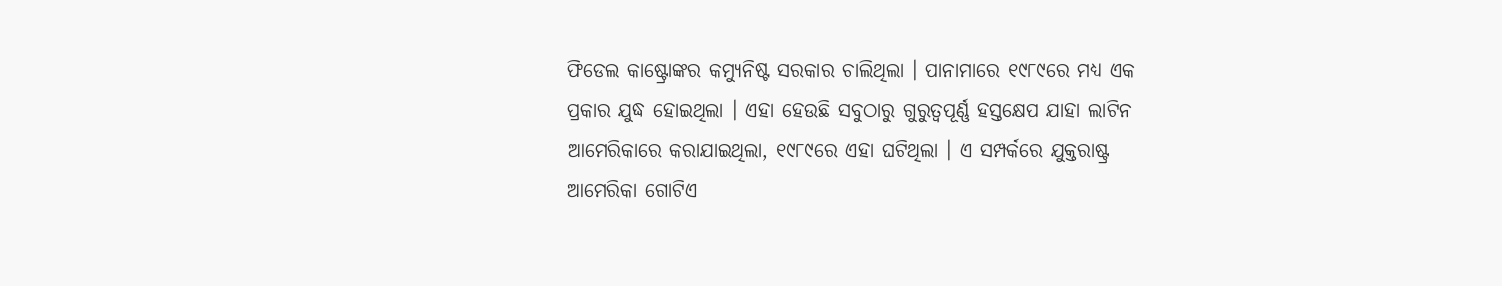ଫିଡେଲ କାଷ୍ଟ୍ରୋଙ୍କର କମ୍ୟୁନିଷ୍ଟ ସରକାର ଚାଲିଥିଲା । ପାନାମାରେ ୧୯୮୯ରେ ମଧ୍ୟ ଏକ ପ୍ରକାର ଯୁଦ୍ଧ ହୋଇଥିଲା । ଏହା ହେଉଛି ସବୁଠାରୁ ଗୁରୁତ୍ୱପୂର୍ଣ୍ଣ ହସ୍ତକ୍ଷେପ ଯାହା ଲାଟିନ ଆମେରିକାରେ କରାଯାଇଥିଲା, ୧୯୮୯ରେ ଏହା ଘଟିଥିଲା । ଏ ସମ୍ପର୍କରେ ଯୁକ୍ତରାଷ୍ଟ୍ର ଆମେରିକା ଗୋଟିଏ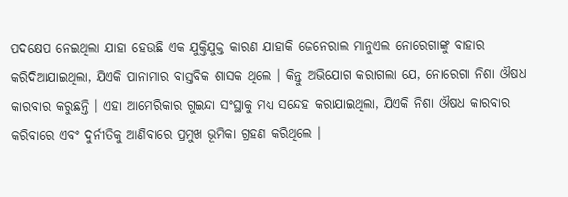ପଦକ୍ଷେପ ନେଇଥିଲା ଯାହା ହେଉଛି ଏକ ଯୁକ୍ତିଯୁକ୍ତ କାରଣ ଯାହାକି ଜେନେରାଲ ମାନୁଏଲ ନୋରେଗାଙ୍କୁ ବାହାର କରିଦିଆଯାଇଥିଲା, ଯିଏକି ପାନାମାର ବାସ୍ତବିକ ଶାସକ ଥିଲେ । କିନ୍ତୁ ଅଭିଯୋଗ କରାଗଲା ଯେ, ନୋରେଗା ନିଶା ଔଷଧ କାରବାର କରୁଛନ୍ତି । ଏହା ଆମେରିକାର ଗୁଇନ୍ଦା ସଂସ୍ଥାକୁ ମଧ୍ୟ ସନ୍ଦେହ କରାଯାଇଥିଲା, ଯିଏକି ନିଶା ଔଷଧ କାରବାର କରିବାରେ ଏବଂ ଦୁର୍ନୀତିକୁ ଆଣିବାରେ ପ୍ରମୁଖ ଭୂମିକା ଗ୍ରହଣ କରିଥିଲେ ।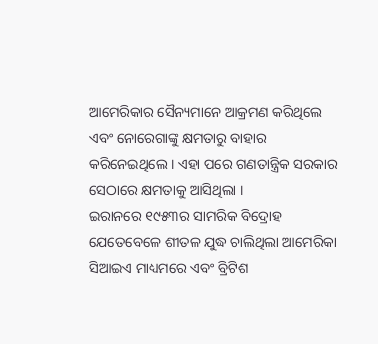ଆମେରିକାର ସୈନ୍ୟମାନେ ଆକ୍ରମଣ କରିଥିଲେ ଏବଂ ନୋରେଗାଙ୍କୁ କ୍ଷମତାରୁ ବାହାର କରିନେଇଥିଲେ । ଏହା ପରେ ଗଣତାନ୍ତ୍ରିକ ସରକାର ସେଠାରେ କ୍ଷମତାକୁ ଆସିଥିଲା ।
ଇରାନରେ ୧୯୫୩ର ସାମରିକ ବିଦ୍ରୋହ
ଯେତେବେଳେ ଶୀତଳ ଯୁଦ୍ଧ ଚାଲିଥିଲା ଆମେରିକା ସିଆଇଏ ମାଧ୍ୟମରେ ଏବଂ ବ୍ରିଟିଶ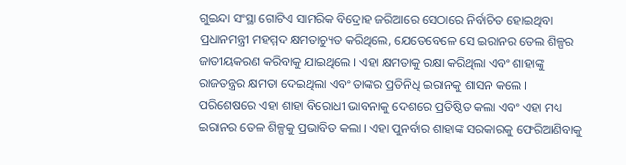ଗୁଇନ୍ଦା ସଂସ୍ଥା ଗୋଟିଏ ସାମରିକ ବିଦ୍ରୋହ ଜରିଆରେ ସେଠାରେ ନିର୍ବାଚିତ ହୋଇଥିବା ପ୍ରଧାନମନ୍ତ୍ରୀ ମହମ୍ମଦ କ୍ଷମତାଚ୍ୟୁତ କରିଥିଲେ, ଯେତେବେଳେ ସେ ଇରାନର ତେଲ ଶିଳ୍ପର ଜାତୀୟକରଣ କରିବାକୁ ଯାଇଥିଲେ । ଏହା କ୍ଷମତାକୁ ରକ୍ଷା କରିଥିଲା ଏବଂ ଶାହାଙ୍କୁ ରାଜତନ୍ତ୍ରର କ୍ଷମତା ଦେଇଥିଲା ଏବଂ ତାଙ୍କର ପ୍ରତିନିଧି ଇରାନକୁ ଶାସନ କଲେ । ପରିଶେଷରେ ଏହା ଶାହା ବିରୋଧୀ ଭାବନାକୁ ଦେଶରେ ପ୍ରତିଷ୍ଠିତ କଲା ଏବଂ ଏହା ମଧ୍ୟ ଇରାନର ତେଳ ଶିଳ୍ପକୁ ପ୍ରଭାବିତ କଲା । ଏହା ପୁନର୍ବାର ଶାହାଙ୍କ ସରକାରକୁ ଫେରିଆଣିବାକୁ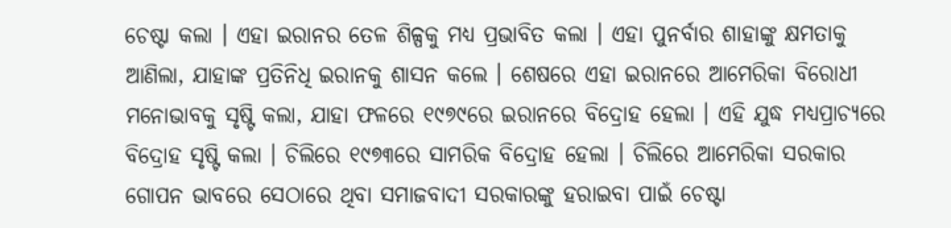ଚେଷ୍ଟା କଲା । ଏହା ଇରାନର ତେଳ ଶିଳ୍ପକୁ ମଧ୍ୟ ପ୍ରଭାବିତ କଲା । ଏହା ପୁନର୍ବାର ଶାହାଙ୍କୁ କ୍ଷମତାକୁ ଆଣିଲା, ଯାହାଙ୍କ ପ୍ରତିନିଧି ଇରାନକୁ ଶାସନ କଲେ । ଶେଷରେ ଏହା ଇରାନରେ ଆମେରିକା ବିରୋଧୀ ମନୋଭାବକୁ ସୃଷ୍ଟି କଲା, ଯାହା ଫଳରେ ୧୯୭୯ରେ ଇରାନରେ ବିଦ୍ରୋହ ହେଲା । ଏହି ଯୁଦ୍ଧ ମଧ୍ୟପ୍ରାଚ୍ୟରେ ବିଦ୍ରୋହ ସୃଷ୍ଟି କଲା । ଚିଲିରେ ୧୯୭୩ରେ ସାମରିକ ବିଦ୍ରୋହ ହେଲା । ଚିଲିରେ ଆମେରିକା ସରକାର ଗୋପନ ଭାବରେ ସେଠାରେ ଥିବା ସମାଜବାଦୀ ସରକାରଙ୍କୁ ହରାଇବା ପାଇଁ ଚେଷ୍ଟା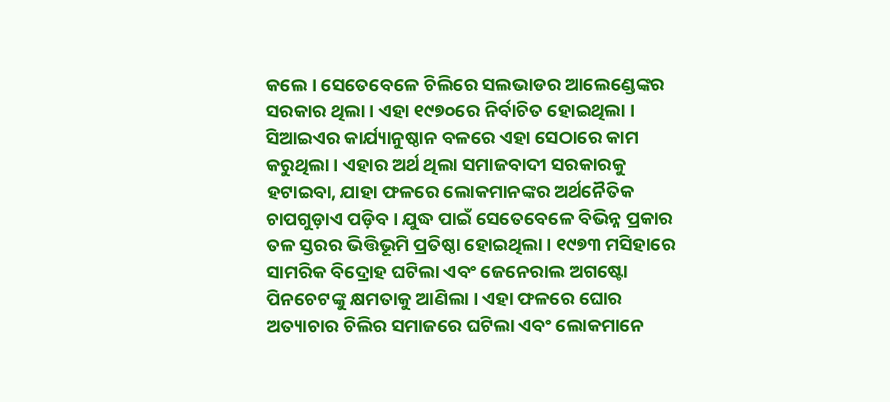କଲେ । ସେତେବେଳେ ଚିଲିରେ ସଲଭାଡର ଆଲେଣ୍ଡେଙ୍କର ସରକାର ଥିଲା । ଏହା ୧୯୭୦ରେ ନିର୍ବାଚିତ ହୋଇଥିଲା । ସିଆଇଏର କାର୍ଯ୍ୟାନୁଷ୍ଠାନ ବଳରେ ଏହା ସେଠାରେ କାମ କରୁଥିଲା । ଏହାର ଅର୍ଥ ଥିଲା ସମାଜବାଦୀ ସରକାରକୁ ହଟାଇବା, ଯାହା ଫଳରେ ଲୋକମାନଙ୍କର ଅର୍ଥନୈତିକ ଚାପଗୁଡ଼ାଏ ପଡ଼ିବ । ଯୁଦ୍ଧ ପାଇଁ ସେତେବେଳେ ବିଭିନ୍ନ ପ୍ରକାର ତଳ ସ୍ତରର ଭିତ୍ତିଭୂମି ପ୍ରତିଷ୍ଠା ହୋଇଥିଲା । ୧୯୭୩ ମସିହାରେ ସାମରିକ ବିଦ୍ରୋହ ଘଟିଲା ଏବଂ ଜେନେରାଲ ଅଗଷ୍ଟୋ ପିନଚେଟଙ୍କୁ କ୍ଷମତାକୁ ଆଣିଲା । ଏହା ଫଳରେ ଘୋର ଅତ୍ୟାଚାର ଚିଲିର ସମାଜରେ ଘଟିଲା ଏବଂ ଲୋକମାନେ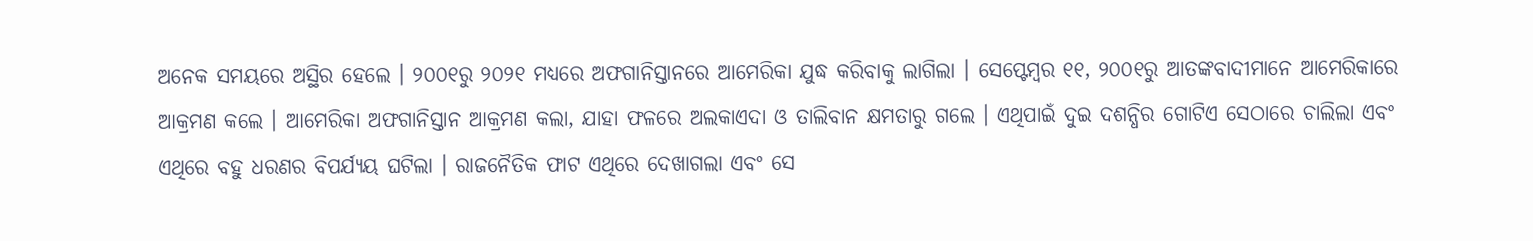ଅନେକ ସମୟରେ ଅସ୍ଥିର ହେଲେ । ୨୦୦୧ରୁ ୨୦୨୧ ମଧ୍ୟରେ ଅଫଗାନିସ୍ତାନରେ ଆମେରିକା ଯୁଦ୍ଧ କରିବାକୁ ଲାଗିଲା । ସେପ୍ଟେମ୍ବର ୧୧, ୨୦୦୧ରୁ ଆତଙ୍କବାଦୀମାନେ ଆମେରିକାରେ ଆକ୍ରମଣ କଲେ । ଆମେରିକା ଅଫଗାନିସ୍ତାନ ଆକ୍ରମଣ କଲା, ଯାହା ଫଳରେ ଅଲକାଏଦା ଓ ତାଲିବାନ କ୍ଷମତାରୁ ଗଲେ । ଏଥିପାଇଁ ଦୁଇ ଦଶନ୍ଧିର ଗୋଟିଏ ସେଠାରେ ଚାଲିଲା ଏବଂ ଏଥିରେ ବହୁ ଧରଣର ବିପର୍ଯ୍ୟୟ ଘଟିଲା । ରାଜନୈତିକ ଫାଟ ଏଥିରେ ଦେଖାଗଲା ଏବଂ ସେ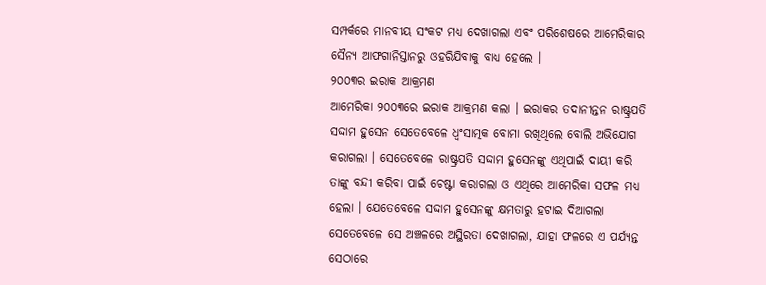ସମ୍ପର୍କରେ ମାନବୀୟ ସଂକଟ ମଧ୍ୟ ଦେଖାଗଲା ଏବଂ ପରିଶେଷରେ ଆମେରିକାର ସୈନ୍ୟ ଆଫଗାନିସ୍ତାନରୁ ଓହରିଯିବାକୁ ବାଧ୍ୟ ହେଲେ ।
୨୦୦୩ର ଇରାକ ଆକ୍ରମଣ
ଆମେରିକା ୨୦୦୩ରେ ଇରାକ ଆକ୍ରମଣ କଲା । ଇରାକର ତଦାନୀନ୍ତନ ରାଷ୍ଟ୍ରପତି ସଦ୍ଦାମ ହୁସେନ ସେତେବେଳେ ଧ୍ୱଂସାତ୍ମକ ବୋମା ରଖିଥିଲେ ବୋଲି ଅଭିଯୋଗ କରାଗଲା । ସେତେବେଳେ ରାଷ୍ଟ୍ରପତି ସଦ୍ଦାମ ହୁସେନଙ୍କୁ ଏଥିପାଇଁ ଦାୟୀ କରି ତାଙ୍କୁ ବନ୍ଦୀ କରିବା ପାଇଁ ଚେଷ୍ଟା କରାଗଲା ଓ ଏଥିରେ ଆମେରିକା ସଫଳ ମଧ୍ୟ ହେଲା । ଯେତେବେଳେ ସଦ୍ଦାମ ହୁସେନଙ୍କୁ କ୍ଷମତାରୁ ହଟାଇ ଦିଆଗଲା ସେତେବେଳେ ସେ ଅଞ୍ଚଳରେ ଅସ୍ଥିରତା ଦେଖାଗଲା, ଯାହା ଫଳରେ ଏ ପର୍ଯ୍ୟନ୍ତ ସେଠାରେ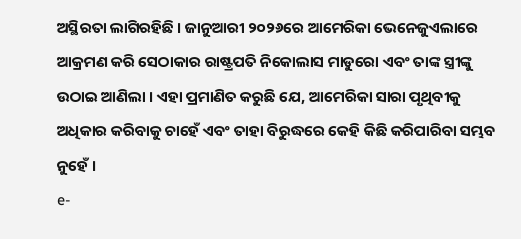ଅସ୍ଥିରତା ଲାଗିରହିଛି । ଜାନୁଆରୀ ୨୦୨୬ରେ ଆମେରିକା ଭେନେଜୁଏଲାରେ ଆକ୍ରମଣ କରି ସେଠାକାର ରାଷ୍ଟ୍ରପତି ନିକୋଲାସ ମାଡୁରୋ ଏବଂ ତାଙ୍କ ସ୍ତ୍ରୀଙ୍କୁ ଉଠାଇ ଆଣିଲା । ଏହା ପ୍ରମାଣିତ କରୁଛି ଯେ, ଆମେରିକା ସାରା ପୃଥିବୀକୁ ଅଧିକାର କରିବାକୁ ଚାହେଁ ଏବଂ ତାହା ବିରୁଦ୍ଧରେ କେହି କିଛି କରିପାରିବା ସମ୍ଭବ ନୁହେଁ ।
e-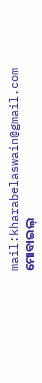mail:kharabelaswain@gmail.com
ମୋବାଇଲ୍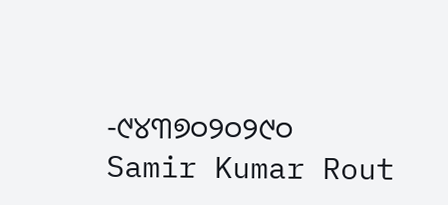-୯୪୩୭୦୨୦୨୯୦
Samir Kumar Rout